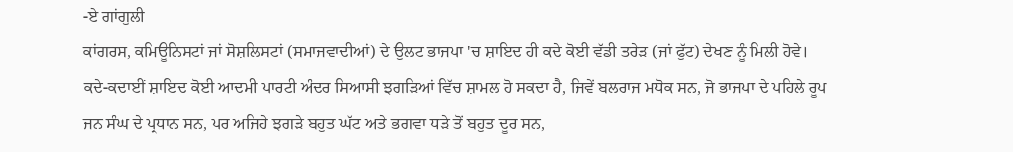-ਏ ਗਾਂਗੁਲੀ
ਕਾਂਗਰਸ, ਕਮਿਊਨਿਸਟਾਂ ਜਾਂ ਸੋਸ਼ਲਿਸਟਾਂ (ਸਮਾਜਵਾਦੀਆਂ) ਦੇ ਉਲਟ ਭਾਜਪਾ 'ਚ ਸ਼ਾਇਦ ਹੀ ਕਦੇ ਕੋਈ ਵੱਡੀ ਤਰੇੜ (ਜਾਂ ਫੁੱਟ) ਦੇਖਣ ਨੂੰ ਮਿਲੀ ਹੋਵੇ। ਕਦੇ-ਕਦਾਈਂ ਸ਼ਾਇਦ ਕੋਈ ਆਦਮੀ ਪਾਰਟੀ ਅੰਦਰ ਸਿਆਸੀ ਝਗੜਿਆਂ ਵਿੱਚ ਸ਼ਾਮਲ ਹੋ ਸਕਦਾ ਹੈ, ਜਿਵੇਂ ਬਲਰਾਜ ਮਧੋਕ ਸਨ, ਜੋ ਭਾਜਪਾ ਦੇ ਪਹਿਲੇ ਰੂਪ ਜਨ ਸੰਘ ਦੇ ਪ੍ਰਧਾਨ ਸਨ, ਪਰ ਅਜਿਹੇ ਝਗੜੇ ਬਹੁਤ ਘੱਟ ਅਤੇ ਭਗਵਾ ਧੜੇ ਤੋਂ ਬਹੁਤ ਦੂਰ ਸਨ,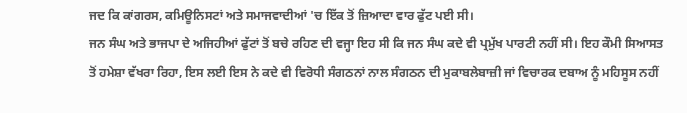ਜਦ ਕਿ ਕਾਂਗਰਸ, ਕਮਿਊਨਿਸਟਾਂ ਅਤੇ ਸਮਾਜਵਾਦੀਆਂ 'ਚ ਇੱਕ ਤੋਂ ਜ਼ਿਆਦਾ ਵਾਰ ਫੁੱਟ ਪਈ ਸੀ।
ਜਨ ਸੰਘ ਅਤੇ ਭਾਜਪਾ ਦੇ ਅਜਿਹੀਆਂ ਫੁੱਟਾਂ ਤੋਂ ਬਚੇ ਰਹਿਣ ਦੀ ਵਜ੍ਹਾ ਇਹ ਸੀ ਕਿ ਜਨ ਸੰਘ ਕਦੇ ਵੀ ਪ੍ਰਮੁੱਖ ਪਾਰਟੀ ਨਹੀਂ ਸੀ। ਇਹ ਕੌਮੀ ਸਿਆਸਤ ਤੋਂ ਹਮੇਸ਼ਾ ਵੱਖਰਾ ਰਿਹਾ, ਇਸ ਲਈ ਇਸ ਨੇ ਕਦੇ ਵੀ ਵਿਰੋਧੀ ਸੰਗਠਨਾਂ ਨਾਲ ਸੰਗਠਨ ਦੀ ਮੁਕਾਬਲੇਬਾਜ਼ੀ ਜਾਂ ਵਿਚਾਰਕ ਦਬਾਅ ਨੂੰ ਮਹਿਸੂਸ ਨਹੀਂ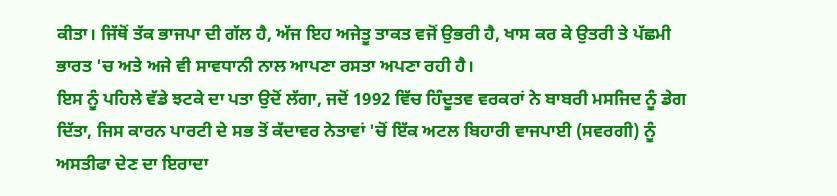ਕੀਤਾ। ਜਿੱਥੋਂ ਤੱਕ ਭਾਜਪਾ ਦੀ ਗੱਲ ਹੈ, ਅੱਜ ਇਹ ਅਜੇਤੂ ਤਾਕਤ ਵਜੋਂ ਉਭਰੀ ਹੈ, ਖਾਸ ਕਰ ਕੇ ਉਤਰੀ ਤੇ ਪੱਛਮੀ ਭਾਰਤ 'ਚ ਅਤੇ ਅਜੇ ਵੀ ਸਾਵਧਾਨੀ ਨਾਲ ਆਪਣਾ ਰਸਤਾ ਅਪਣਾ ਰਹੀ ਹੈ।
ਇਸ ਨੂੰ ਪਹਿਲੇ ਵੱਡੇ ਝਟਕੇ ਦਾ ਪਤਾ ਉਦੋਂ ਲੱਗਾ, ਜਦੋਂ 1992 ਵਿੱਚ ਹਿੰਦੂਤਵ ਵਰਕਰਾਂ ਨੇ ਬਾਬਰੀ ਮਸਜਿਦ ਨੂੰ ਡੇਗ ਦਿੱਤਾ, ਜਿਸ ਕਾਰਨ ਪਾਰਟੀ ਦੇ ਸਭ ਤੋਂ ਕੱਦਾਵਰ ਨੇਤਾਵਾਂ 'ਚੋਂ ਇੱਕ ਅਟਲ ਬਿਹਾਰੀ ਵਾਜਪਾਈ (ਸਵਰਗੀ) ਨੂੰ ਅਸਤੀਫਾ ਦੇਣ ਦਾ ਇਰਾਦਾ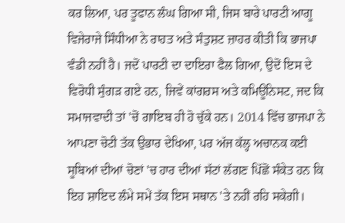ਕਰ ਲਿਆ, ਪਰ ਤੂਫਾਨ ਲੰਘ ਗਿਆ ਸੀ, ਜਿਸ ਬਾਰੇ ਪਾਰਟੀ ਆਗੂ ਵਿਜੇਰਾਜੇ ਸਿੰਧੀਆ ਨੇ ਰਾਹਤ ਅਤੇ ਸੰਤੁਸ਼ਟ ਜ਼ਾਹਰ ਕੀਤੀ ਕਿ ਭਾਜਪਾ ਵੰਡੀ ਨਹੀਂ ਹੈ। ਜਦੋਂ ਪਾਰਟੀ ਦਾ ਦਾਇਰਾ ਫੈਲ ਗਿਆ, ਉਦੋਂ ਇਸ ਦੇ ਵਿਰੋਧੀ ਸੁੰਗੜ ਗਏ ਹਨ, ਜਿਵੇਂ ਕਾਂਗਰਸ ਅਤੇ ਕਮਿਊਨਿਸਟ, ਜਦ ਕਿ ਸਮਾਜਵਾਦੀ ਤਾਂ 'ਚੋਂ ਗਾਇਬ ਹੀ ਹੋ ਚੁੱਕੇ ਹਨ। 2014 ਵਿੱਚ ਭਾਜਪਾ ਨੇ ਆਪਣਾ ਚੋਟੀ ਤੱਕ ਉਭਾਰ ਦੇਖਿਆ, ਪਰ ਅੱਜ ਕੱਲ੍ਹ ਅਚਾਨਕ ਕਈ ਸੂਬਿਆਂ ਦੀਆਂ ਚੋਣਾਂ 'ਚ ਹਾਰ ਦੀਆਂ ਸੱਟਾਂ ਲੱਗਣ ਪਿੱਛੋਂ ਸੰਕੇਤ ਹਨ ਕਿ ਇਹ ਸ਼ਾਇਦ ਲੰਮੇ ਸਮੇਂ ਤੱਕ ਇਸ ਸਥਾਨ 'ਤੇ ਨਹੀਂ ਰਹਿ ਸਕੇਗੀ।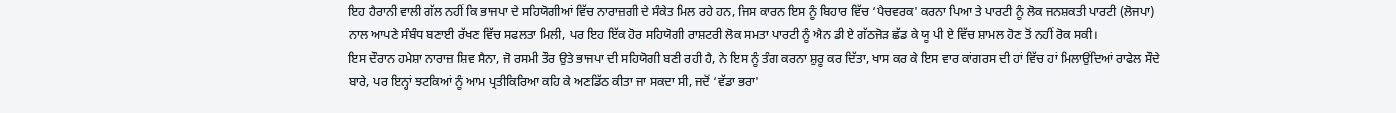ਇਹ ਹੈਰਾਨੀ ਵਾਲੀ ਗੱਲ ਨਹੀਂ ਕਿ ਭਾਜਪਾ ਦੇ ਸਹਿਯੋਗੀਆਂ ਵਿੱਚ ਨਾਰਾਜ਼ਗੀ ਦੇ ਸੰਕੇਤ ਮਿਲ ਰਹੇ ਹਨ, ਜਿਸ ਕਾਰਨ ਇਸ ਨੂੰ ਬਿਹਾਰ ਵਿੱਚ ‘ਪੈਚਵਰਕ' ਕਰਨਾ ਪਿਆ ਤੇ ਪਾਰਟੀ ਨੂੰ ਲੋਕ ਜਨਸ਼ਕਤੀ ਪਾਰਟੀ (ਲੋਜਪਾ) ਨਾਲ ਆਪਣੇ ਸੰਬੰਧ ਬਣਾਈ ਰੱਖਣ ਵਿੱਚ ਸਫਲਤਾ ਮਿਲੀ, ਪਰ ਇਹ ਇੱਕ ਹੋਰ ਸਹਿਯੋਗੀ ਰਾਸ਼ਟਰੀ ਲੋਕ ਸਮਤਾ ਪਾਰਟੀ ਨੂੰ ਐਨ ਡੀ ਏ ਗੱਠਜੋੜ ਛੱਡ ਕੇ ਯੂ ਪੀ ਏ ਵਿੱਚ ਸ਼ਾਮਲ ਹੋਣ ਤੋਂ ਨਹੀਂ ਰੋਕ ਸਕੀ।
ਇਸ ਦੌਰਾਨ ਹਮੇਸ਼ਾ ਨਾਰਾਜ਼ ਸ਼ਿਵ ਸੈਨਾ, ਜੋ ਰਸਮੀ ਤੌਰ ਉਤੇ ਭਾਜਪਾ ਦੀ ਸਹਿਯੋਗੀ ਬਣੀ ਰਹੀ ਹੈ, ਨੇ ਇਸ ਨੂੰ ਤੰਗ ਕਰਨਾ ਸ਼ੁਰੂ ਕਰ ਦਿੱਤਾ, ਖਾਸ ਕਰ ਕੇ ਇਸ ਵਾਰ ਕਾਂਗਰਸ ਦੀ ਹਾਂ ਵਿੱਚ ਹਾਂ ਮਿਲਾਉਂਦਿਆਂ ਰਾਫੇਲ ਸੌਦੇ ਬਾਰੇ, ਪਰ ਇਨ੍ਹਾਂ ਝਟਕਿਆਂ ਨੂੰ ਆਮ ਪ੍ਰਤੀਕਿਰਿਆ ਕਹਿ ਕੇ ਅਣਡਿੱਠ ਕੀਤਾ ਜਾ ਸਕਦਾ ਸੀ, ਜਦੋਂ ‘ਵੱਡਾ ਭਰਾ'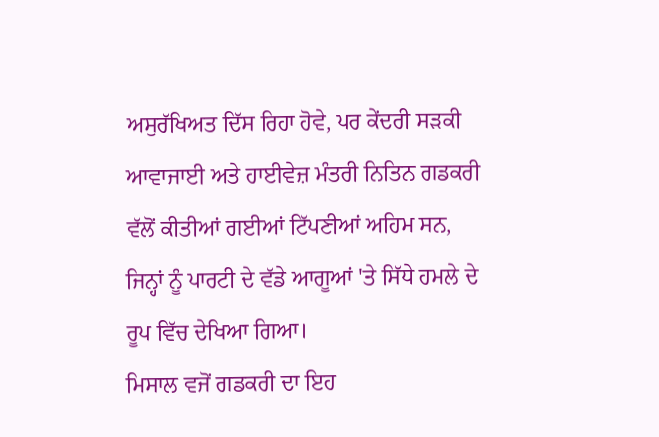ਅਸੁਰੱਖਿਅਤ ਦਿੱਸ ਰਿਹਾ ਹੋਵੇ, ਪਰ ਕੇਂਦਰੀ ਸੜਕੀ ਆਵਾਜਾਈ ਅਤੇ ਹਾਈਵੇਜ਼ ਮੰਤਰੀ ਨਿਤਿਨ ਗਡਕਰੀ ਵੱਲੋਂ ਕੀਤੀਆਂ ਗਈਆਂ ਟਿੱਪਣੀਆਂ ਅਹਿਮ ਸਨ, ਜਿਨ੍ਹਾਂ ਨੂੰ ਪਾਰਟੀ ਦੇ ਵੱਡੇ ਆਗੂਆਂ 'ਤੇ ਸਿੱਧੇ ਹਮਲੇ ਦੇ ਰੂਪ ਵਿੱਚ ਦੇਖਿਆ ਗਿਆ।
ਮਿਸਾਲ ਵਜੋਂ ਗਡਕਰੀ ਦਾ ਇਹ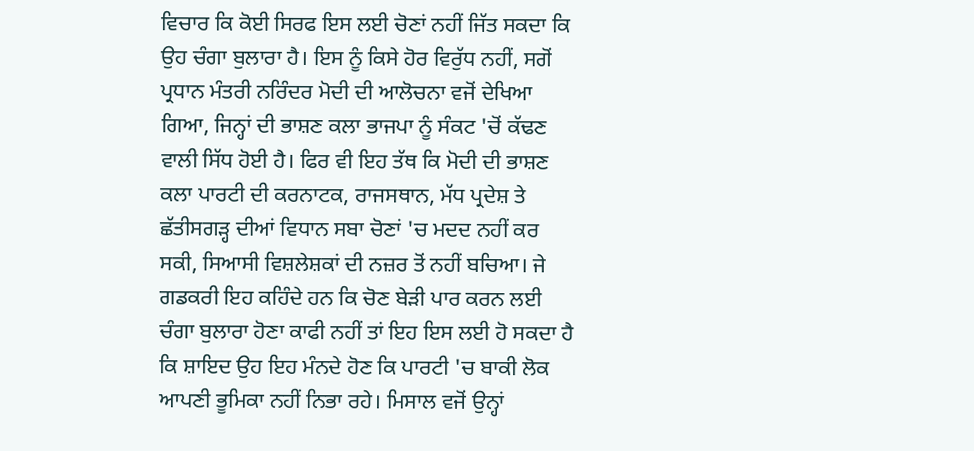ਵਿਚਾਰ ਕਿ ਕੋਈ ਸਿਰਫ ਇਸ ਲਈ ਚੋਣਾਂ ਨਹੀਂ ਜਿੱਤ ਸਕਦਾ ਕਿ ਉਹ ਚੰਗਾ ਬੁਲਾਰਾ ਹੈ। ਇਸ ਨੂੰ ਕਿਸੇ ਹੋਰ ਵਿਰੁੱਧ ਨਹੀਂ, ਸਗੋਂ ਪ੍ਰਧਾਨ ਮੰਤਰੀ ਨਰਿੰਦਰ ਮੋਦੀ ਦੀ ਆਲੋਚਨਾ ਵਜੋਂ ਦੇਖਿਆ ਗਿਆ, ਜਿਨ੍ਹਾਂ ਦੀ ਭਾਸ਼ਣ ਕਲਾ ਭਾਜਪਾ ਨੂੰ ਸੰਕਟ 'ਚੋਂ ਕੱਢਣ ਵਾਲੀ ਸਿੱਧ ਹੋਈ ਹੈ। ਫਿਰ ਵੀ ਇਹ ਤੱਥ ਕਿ ਮੋਦੀ ਦੀ ਭਾਸ਼ਣ ਕਲਾ ਪਾਰਟੀ ਦੀ ਕਰਨਾਟਕ, ਰਾਜਸਥਾਨ, ਮੱਧ ਪ੍ਰਦੇਸ਼ ਤੇ ਛੱਤੀਸਗੜ੍ਹ ਦੀਆਂ ਵਿਧਾਨ ਸਬਾ ਚੋਣਾਂ 'ਚ ਮਦਦ ਨਹੀਂ ਕਰ ਸਕੀ, ਸਿਆਸੀ ਵਿਸ਼ਲੇਸ਼ਕਾਂ ਦੀ ਨਜ਼ਰ ਤੋਂ ਨਹੀਂ ਬਚਿਆ। ਜੇ ਗਡਕਰੀ ਇਹ ਕਹਿੰਦੇ ਹਨ ਕਿ ਚੋਣ ਬੇੜੀ ਪਾਰ ਕਰਨ ਲਈ ਚੰਗਾ ਬੁਲਾਰਾ ਹੋਣਾ ਕਾਫੀ ਨਹੀਂ ਤਾਂ ਇਹ ਇਸ ਲਈ ਹੋ ਸਕਦਾ ਹੈ ਕਿ ਸ਼ਾਇਦ ਉਹ ਇਹ ਮੰਨਦੇ ਹੋਣ ਕਿ ਪਾਰਟੀ 'ਚ ਬਾਕੀ ਲੋਕ ਆਪਣੀ ਭੂਮਿਕਾ ਨਹੀਂ ਨਿਭਾ ਰਹੇ। ਮਿਸਾਲ ਵਜੋਂ ਉਨ੍ਹਾਂ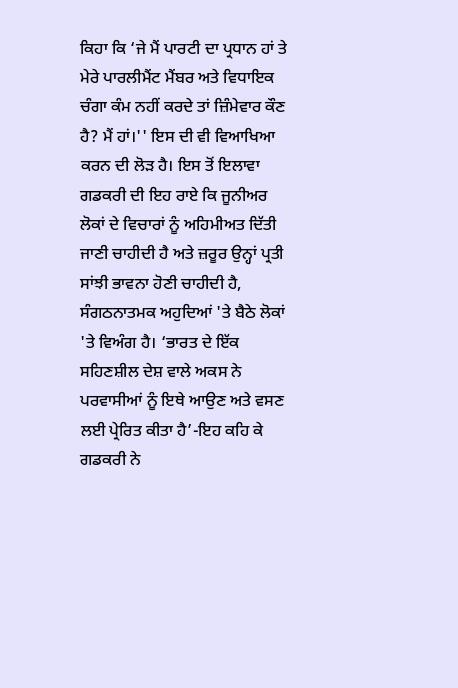ਕਿਹਾ ਕਿ ‘ਜੇ ਮੈਂ ਪਾਰਟੀ ਦਾ ਪ੍ਰਧਾਨ ਹਾਂ ਤੇ ਮੇਰੇ ਪਾਰਲੀਮੈਂਟ ਮੈਂਬਰ ਅਤੇ ਵਿਧਾਇਕ ਚੰਗਾ ਕੰਮ ਨਹੀਂ ਕਰਦੇ ਤਾਂ ਜ਼ਿੰਮੇਵਾਰ ਕੌਣ ਹੈ? ਮੈਂ ਹਾਂ।'' ਇਸ ਦੀ ਵੀ ਵਿਆਖਿਆ ਕਰਨ ਦੀ ਲੋੜ ਹੈ। ਇਸ ਤੋਂ ਇਲਾਵਾ ਗਡਕਰੀ ਦੀ ਇਹ ਰਾਏ ਕਿ ਜੂਨੀਅਰ ਲੋਕਾਂ ਦੇ ਵਿਚਾਰਾਂ ਨੂੰ ਅਹਿਮੀਅਤ ਦਿੱਤੀ ਜਾਣੀ ਚਾਹੀਦੀ ਹੈ ਅਤੇ ਜ਼ਰੂਰ ਉਨ੍ਹਾਂ ਪ੍ਰਤੀ ਸਾਂਝੀ ਭਾਵਨਾ ਹੋਣੀ ਚਾਹੀਦੀ ਹੈ, ਸੰਗਠਨਾਤਮਕ ਅਹੁਦਿਆਂ 'ਤੇ ਬੈਠੇ ਲੋਕਾਂ 'ਤੇ ਵਿਅੰਗ ਹੈ। ‘ਭਾਰਤ ਦੇ ਇੱਕ ਸਹਿਣਸ਼ੀਲ ਦੇਸ਼ ਵਾਲੇ ਅਕਸ ਨੇ ਪਰਵਾਸੀਆਂ ਨੂੰ ਇਥੇ ਆਉਣ ਅਤੇ ਵਸਣ ਲਈ ਪ੍ਰੇਰਿਤ ਕੀਤਾ ਹੈ’-ਇਹ ਕਹਿ ਕੇ ਗਡਕਰੀ ਨੇ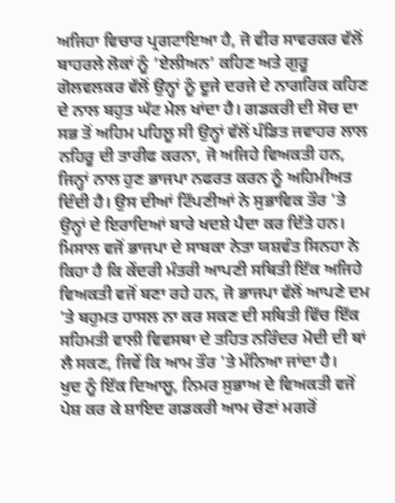ਅਜਿਹਾ ਵਿਚਾਰ ਪ੍ਰਗਟਾਇਆ ਹੈ, ਜੋ ਵੀਰ ਸਾਵਰਕਰ ਵੱਲੋਂ ਬਾਹਰਲੇ ਲੋਕਾਂ ਨੂੰ ‘ਏਲੀਅਨ’ ਕਹਿਣ ਅਤੇ ਗੁਰੂ ਗੋਲਵਲਕਰ ਵੱਲੋਂ ਉਨ੍ਹਾਂ ਨੂੰ ਦੂਜੇ ਦਰਜੇ ਦੇ ਨਾਗਰਿਕ ਕਹਿਣ ਦੇ ਨਾਲ ਬਹੁਤ ਘੱਟ ਮੇਲ ਖਾਂਦਾ ਹੈ। ਗਡਕਰੀ ਦੀ ਸੋਚ ਦਾ ਸਭ ਤੋਂ ਅਹਿਮ ਪਹਿਲੂ ਸੀ ਉਨ੍ਹਾਂ ਵੱਲੋਂ ਪੰਡਿਤ ਜਵਾਹਰ ਲਾਲ ਨਹਿਰੂ ਦੀ ਤਾਰੀਫ ਕਰਨਾ, ਜੋ ਅਜਿਹੇ ਵਿਅਕਤੀ ਹਨ, ਜਿਨ੍ਹਾਂ ਨਾਲ ਹੁਣ ਭਾਜਪਾ ਨਫਰਤ ਕਰਨ ਨੂੰ ਅਹਿਮੀਅਤ ਦਿੰਦੀ ਹੈ। ਉਸ ਦੀਆਂ ਟਿੱਪਣੀਆਂ ਨੇ ਸੁਭਾਵਿਕ ਤੌਰ 'ਤੇ ਉਨ੍ਹਾਂ ਦੇ ਇਰਾਦਿਆਂ ਬਾਰੇ ਖਦਸ਼ੇ ਪੈਦਾ ਕਰ ਦਿੱਤੇ ਹਨ। ਮਿਸਾਲ ਵਜੋਂ ਭਾਜਪਾ ਦੇ ਸਾਬਕਾ ਨੇਤਾ ਯਸ਼ਵੰਤ ਸਿਨਹਾ ਨੇ ਕਿਹਾ ਹੈ ਕਿ ਕੇਂਦਰੀ ਮੰਤਰੀ ਆਪਣੀ ਸਥਿਤੀ ਇੱਕ ਅਜਿਹੇ ਵਿਅਕਤੀ ਵਜੋਂ ਬਣਾ ਰਹੇ ਹਨ, ਜੋ ਭਾਜਪਾ ਵੱਲੋਂ ਆਪਣੇ ਦਮ 'ਤੇ ਬਹੁਮਤ ਹਾਸਲ ਨਾ ਕਰ ਸਕਣ ਦੀ ਸਥਿਤੀ ਵਿੱਚ ਇੱਕ ਸਹਿਮਤੀ ਵਾਲੀ ਵਿਵਸਥਾ ਦੇ ਤਹਿਤ ਨਰਿੰਦਰ ਮੋਦੀ ਦੀ ਥਾਂ ਲੈ ਸਕਣ, ਜਿਵੇਂ ਕਿ ਆਮ ਤੌਰ 'ਤੇ ਮੰਨਿਆ ਜਾਂਦਾ ਹੈ।
ਖੁਦ ਨੂੰ ਇੱਕ ਦਿਆਲੂ, ਨਿਮਰ ਸੁਭਾਅ ਦੇ ਵਿਅਕਤੀ ਵਜੋਂ ਪੇਸ਼ ਕਰ ਕੇ ਸ਼ਾਇਦ ਗਡਕਰੀ ਆਮ ਚੋਣਾਂ ਮਗਰੋਂ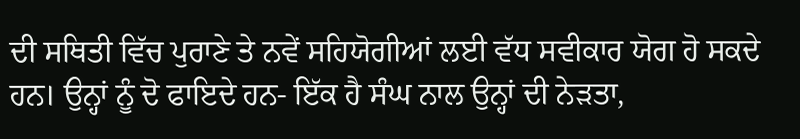ਦੀ ਸਥਿਤੀ ਵਿੱਚ ਪੁਰਾਣੇ ਤੇ ਨਵੇਂ ਸਹਿਯੋਗੀਆਂ ਲਈ ਵੱਧ ਸਵੀਕਾਰ ਯੋਗ ਹੋ ਸਕਦੇ ਹਨ। ਉਨ੍ਹਾਂ ਨੂੰ ਦੋ ਫਾਇਦੇ ਹਨ- ਇੱਕ ਹੈ ਸੰਘ ਨਾਲ ਉਨ੍ਹਾਂ ਦੀ ਨੇੜਤਾ,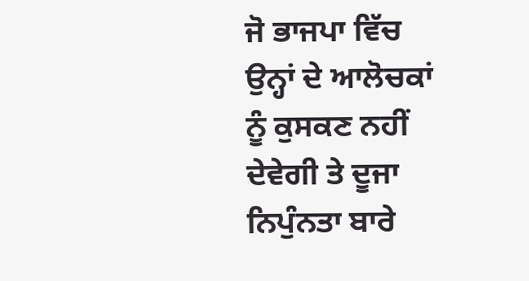ਜੋ ਭਾਜਪਾ ਵਿੱਚ ਉਨ੍ਹਾਂ ਦੇ ਆਲੋਚਕਾਂ ਨੂੰ ਕੁਸਕਣ ਨਹੀਂ ਦੇਵੇਗੀ ਤੇ ਦੂਜਾ ਨਿਪੁੰਨਤਾ ਬਾਰੇ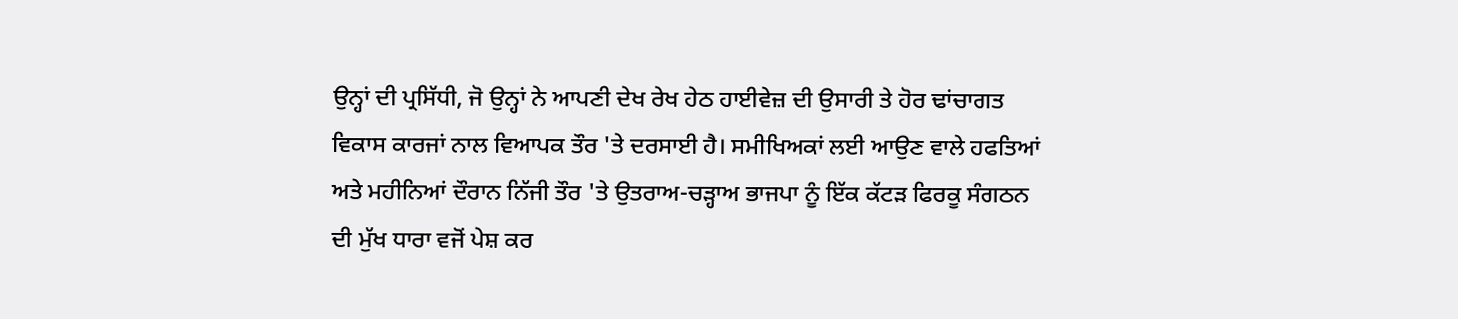ਉਨ੍ਹਾਂ ਦੀ ਪ੍ਰਸਿੱਧੀ, ਜੋ ਉਨ੍ਹਾਂ ਨੇ ਆਪਣੀ ਦੇਖ ਰੇਖ ਹੇਠ ਹਾਈਵੇਜ਼ ਦੀ ਉਸਾਰੀ ਤੇ ਹੋਰ ਢਾਂਚਾਗਤ ਵਿਕਾਸ ਕਾਰਜਾਂ ਨਾਲ ਵਿਆਪਕ ਤੌਰ 'ਤੇ ਦਰਸਾਈ ਹੈ। ਸਮੀਖਿਅਕਾਂ ਲਈ ਆਉਣ ਵਾਲੇ ਹਫਤਿਆਂ ਅਤੇ ਮਹੀਨਿਆਂ ਦੌਰਾਨ ਨਿੱਜੀ ਤੌਰ 'ਤੇ ਉਤਰਾਅ-ਚੜ੍ਹਾਅ ਭਾਜਪਾ ਨੂੰ ਇੱਕ ਕੱਟੜ ਫਿਰਕੂ ਸੰਗਠਨ ਦੀ ਮੁੱਖ ਧਾਰਾ ਵਜੋਂ ਪੇਸ਼ ਕਰ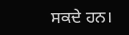ਸਕਦੇ ਹਨ।